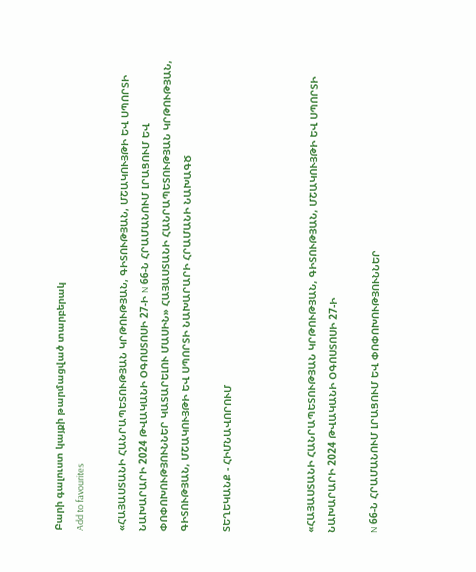Բարի գալուստ կայքի թարմացված տարբերակ
Add to favourites

«ՀԱՅԱՍՏԱՆԻ ՀԱՆՐԱՊԵՏՈՒԹՅԱՆ ԿՐԹՈՒԹՅԱՆ, ԳԻՏՈՒԹՅԱՆ, ՄՇԱԿՈՒՅԹԻ ԵՎ ՍՊՈՐՏԻ ՆԱԽԱՐԱՐԻ 2024 ԹՎԱԿԱՆԻ ՕԳՈՍՏՈՍԻ 27-Ի N 66-Ն ՀՐԱՄԱՆՈՒՄ ԼՐԱՑՈՒՄ ԵՎ ՓՈՓՈԽՈՒԹՅՈՒՆՆԵՐ ԿԱՏԱՐԵԼՈՒ ՄԱՍԻՆ» ՀԱՅԱՍՏԱՆԻ ՀԱՆՐԱՊԵՏՈՒԹՅԱՆ ԿՐԹՈՒԹՅԱՆ, ԳԻՏՈՒԹՅԱՆ, ՄՇԱԿՈՒՅԹԻ ԵՎ ՍՊՈՐՏԻ ՆԱԽԱՐԱՐԻ ՀՐԱՄԱՆԻ ՆԱԽԱԳԾ

ՏԵՂԵԿԱՆՔ - ՀԻՄՆԱՎՈՐՈՒՄ



«ՀԱՅԱՍՏԱՆԻ ՀԱՆՐԱՊԵՏՈՒԹՅԱՆ ԿՐԹՈՒԹՅԱՆ, ԳԻՏՈՒԹՅԱՆ, ՄՇԱԿՈՒՅԹԻ ԵՎ ՍՊՈՐՏԻ ՆԱԽԱՐԱՐԻ 2024 ԹՎԱԿԱՆԻ ՕԳՈՍՏՈՍԻ 27-Ի

N 66-Ն ՀՐԱՄԱՆՈՒՄ ԼՐԱՑՈՒՄ ԵՎ ՓՈՓՈԽՈՒԹՅՈՒՆՆԵՐ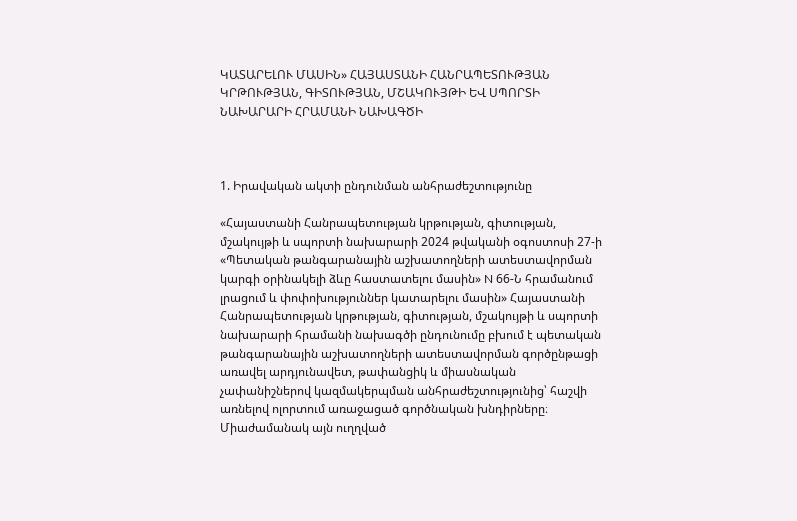ԿԱՏԱՐԵԼՈՒ ՄԱՍԻՆ» ՀԱՅԱՍՏԱՆԻ ՀԱՆՐԱՊԵՏՈՒԹՅԱՆ ԿՐԹՈՒԹՅԱՆ, ԳԻՏՈՒԹՅԱՆ, ՄՇԱԿՈՒՅԹԻ ԵՎ ՍՊՈՐՏԻ ՆԱԽԱՐԱՐԻ ՀՐԱՄԱՆԻ ՆԱԽԱԳԾԻ



1. Իրավական ակտի ընդունման անհրաժեշտությունը

«Հայաստանի Հանրապետության կրթության, գիտության, մշակույթի և սպորտի նախարարի 2024 թվականի օգոստոսի 27-ի «Պետական թանգարանային աշխատողների ատեստավորման կարգի օրինակելի ձևը հաստատելու մասին» N 66-Ն հրամանում լրացում և փոփոխություններ կատարելու մասին» Հայաստանի Հանրապետության կրթության, գիտության, մշակույթի և սպորտի նախարարի հրամանի նախագծի ընդունումը բխում է պետական թանգարանային աշխատողների ատեստավորման գործընթացի առավել արդյունավետ, թափանցիկ և միասնական չափանիշներով կազմակերպման անհրաժեշտությունից՝ հաշվի առնելով ոլորտում առաջացած գործնական խնդիրները։ Միաժամանակ այն ուղղված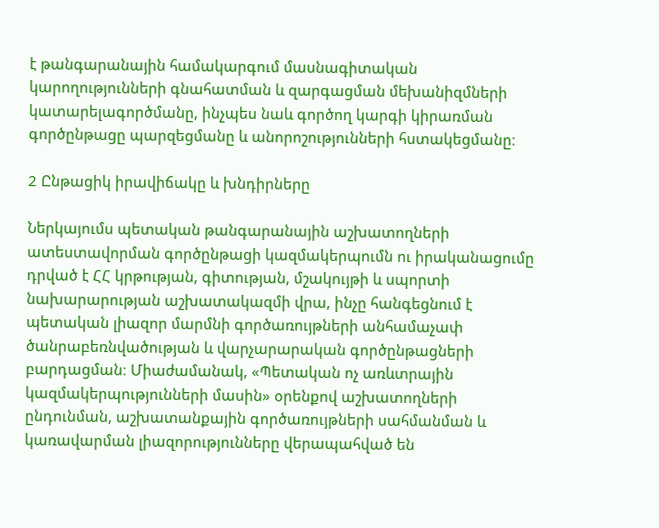է թանգարանային համակարգում մասնագիտական կարողությունների գնահատման և զարգացման մեխանիզմների կատարելագործմանը, ինչպես նաև գործող կարգի կիրառման գործընթացը պարզեցմանը և անորոշությունների հստակեցմանը։

2 Ընթացիկ իրավիճակը և խնդիրները

Ներկայումս պետական թանգարանային աշխատողների ատեստավորման գործընթացի կազմակերպումն ու իրականացումը դրված է ՀՀ կրթության, գիտության, մշակույթի և սպորտի նախարարության աշխատակազմի վրա, ինչը հանգեցնում է պետական լիազոր մարմնի գործառույթների անհամաչափ ծանրաբեռնվածության և վարչարարական գործընթացների բարդացման։ Միաժամանակ, «Պետական ոչ առևտրային կազմակերպությունների մասին» օրենքով աշխատողների ընդունման, աշխատանքային գործառույթների սահմանման և կառավարման լիազորությունները վերապահված են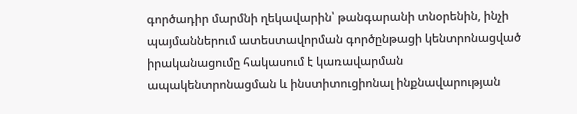գործադիր մարմնի ղեկավարին՝ թանգարանի տնօրենին, ինչի պայմաններում ատեստավորման գործընթացի կենտրոնացված իրականացումը հակասում է կառավարման ապակենտրոնացման և ինստիտուցիոնալ ինքնավարության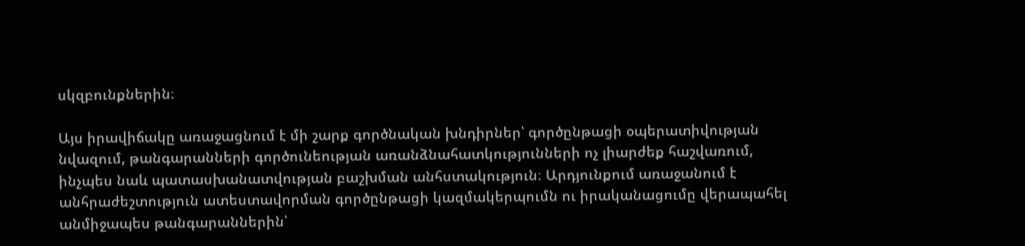սկզբունքներին։

Այս իրավիճակը առաջացնում է մի շարք գործնական խնդիրներ՝ գործընթացի օպերատիվության նվազում, թանգարանների գործունեության առանձնահատկությունների ոչ լիարժեք հաշվառում, ինչպես նաև պատասխանատվության բաշխման անհստակություն։ Արդյունքում առաջանում է անհրաժեշտություն ատեստավորման գործընթացի կազմակերպումն ու իրականացումը վերապահել անմիջապես թանգարաններին՝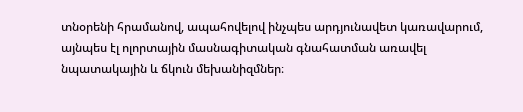տնօրենի հրամանով, ապահովելով ինչպես արդյունավետ կառավարում, այնպես էլ ոլորտային մասնագիտական գնահատման առավել նպատակային և ճկուն մեխանիզմներ։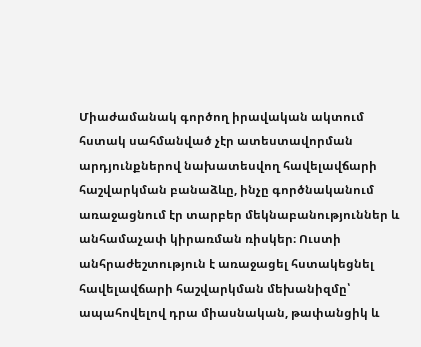Միաժամանակ գործող իրավական ակտում հստակ սահմանված չէր ատեստավորման արդյունքներով նախատեսվող հավելավճարի հաշվարկման բանաձևը, ինչը գործնականում առաջացնում էր տարբեր մեկնաբանություններ և անհամաչափ կիրառման ռիսկեր։ Ուստի անհրաժեշտություն է առաջացել հստակեցնել հավելավճարի հաշվարկման մեխանիզմը՝ ապահովելով դրա միասնական, թափանցիկ և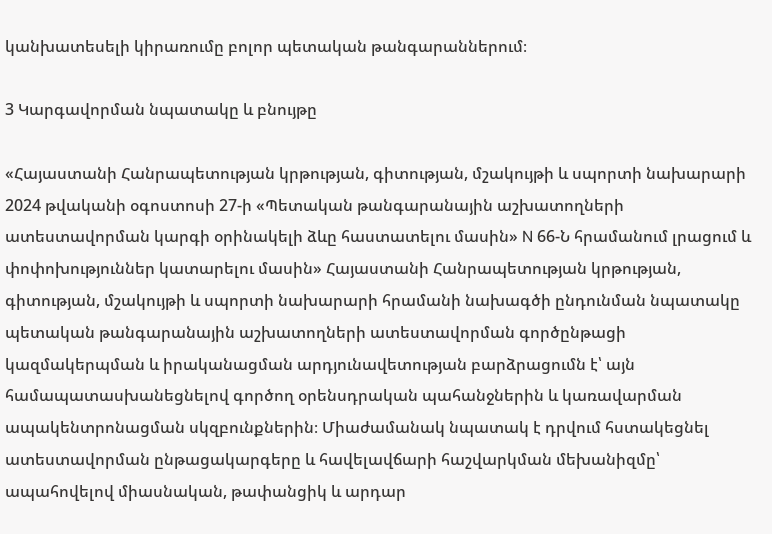կանխատեսելի կիրառումը բոլոր պետական թանգարաններում։

3 Կարգավորման նպատակը և բնույթը

«Հայաստանի Հանրապետության կրթության, գիտության, մշակույթի և սպորտի նախարարի 2024 թվականի օգոստոսի 27-ի «Պետական թանգարանային աշխատողների ատեստավորման կարգի օրինակելի ձևը հաստատելու մասին» N 66-Ն հրամանում լրացում և փոփոխություններ կատարելու մասին» Հայաստանի Հանրապետության կրթության, գիտության, մշակույթի և սպորտի նախարարի հրամանի նախագծի ընդունման նպատակը պետական թանգարանային աշխատողների ատեստավորման գործընթացի կազմակերպման և իրականացման արդյունավետության բարձրացումն է՝ այն համապատասխանեցնելով գործող օրենսդրական պահանջներին և կառավարման ապակենտրոնացման սկզբունքներին։ Միաժամանակ նպատակ է դրվում հստակեցնել ատեստավորման ընթացակարգերը և հավելավճարի հաշվարկման մեխանիզմը՝ ապահովելով միասնական, թափանցիկ և արդար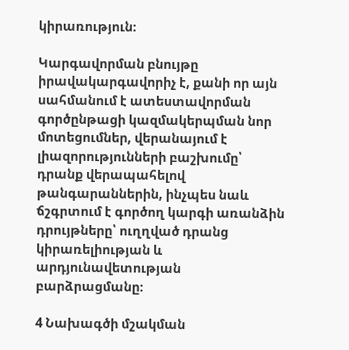կիրառություն։

Կարգավորման բնույթը իրավակարգավորիչ է, քանի որ այն սահմանում է ատեստավորման գործընթացի կազմակերպման նոր մոտեցումներ, վերանայում է լիազորությունների բաշխումը՝ դրանք վերապահելով թանգարաններին, ինչպես նաև ճշգրտում է գործող կարգի առանձին դրույթները՝ ուղղված դրանց կիրառելիության և արդյունավետության բարձրացմանը։

4 Նախագծի մշակման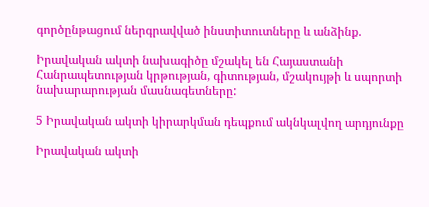գործընթացում ներգրավված ինստիտուտները և անձինք.

Իրավական ակտի նախագիծը մշակել են Հայաստանի Հանրապետության կրթության, գիտության, մշակույթի և սպորտի նախարարության մասնագետները:

5 Իրավական ակտի կիրարկման դեպքում ակնկալվող արդյունքը

Իրավական ակտի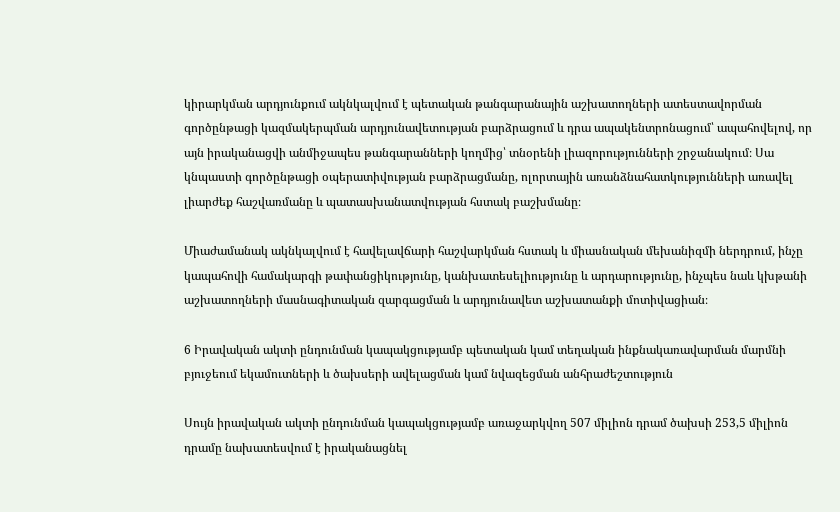կիրարկման արդյունքում ակնկալվում է պետական թանգարանային աշխատողների ատեստավորման գործընթացի կազմակերպման արդյունավետության բարձրացում և դրա ապակենտրոնացում՝ ապահովելով, որ այն իրականացվի անմիջապես թանգարանների կողմից՝ տնօրենի լիազորությունների շրջանակում։ Սա կնպաստի գործընթացի օպերատիվության բարձրացմանը, ոլորտային առանձնահատկությունների առավել լիարժեք հաշվառմանը և պատասխանատվության հստակ բաշխմանը։

Միաժամանակ ակնկալվում է հավելավճարի հաշվարկման հստակ և միասնական մեխանիզմի ներդրում, ինչը կապահովի համակարգի թափանցիկությունը, կանխատեսելիությունը և արդարությունը, ինչպես նաև կխթանի աշխատողների մասնագիտական զարգացման և արդյունավետ աշխատանքի մոտիվացիան։

6 Իրավական ակտի ընդունման կապակցությամբ պետական կամ տեղական ինքնակառավարման մարմնի բյուջեում եկամուտների և ծախսերի ավելացման կամ նվազեցման անհրաժեշտություն

Սույն իրավական ակտի ընդունման կապակցությամբ առաջարկվող 507 միլիոն դրամ ծախսի 253,5 միլիոն դրամը նախատեսվում է իրականացնել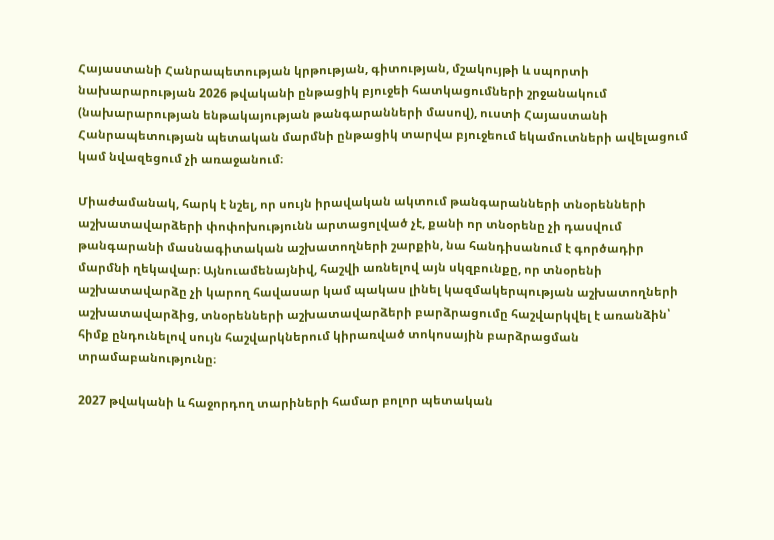Հայաստանի Հանրապետության կրթության, գիտության, մշակույթի և սպորտի նախարարության 2026 թվականի ընթացիկ բյուջեի հատկացումների շրջանակում (նախարարության ենթակայության թանգարանների մասով), ուստի Հայաստանի Հանրապետության պետական մարմնի ընթացիկ տարվա բյուջեում եկամուտների ավելացում կամ նվազեցում չի առաջանում։

Միաժամանակ, հարկ է նշել, որ սույն իրավական ակտում թանգարանների տնօրենների աշխատավարձերի փոփոխությունն արտացոլված չէ, քանի որ տնօրենը չի դասվում թանգարանի մասնագիտական աշխատողների շարքին, նա հանդիսանում է գործադիր մարմնի ղեկավար։ Այնուամենայնիվ, հաշվի առնելով այն սկզբունքը, որ տնօրենի աշխատավարձը չի կարող հավասար կամ պակաս լինել կազմակերպության աշխատողների աշխատավարձից, տնօրենների աշխատավարձերի բարձրացումը հաշվարկվել է առանձին՝ հիմք ընդունելով սույն հաշվարկներում կիրառված տոկոսային բարձրացման տրամաբանությունը։

2027 թվականի և հաջորդող տարիների համար բոլոր պետական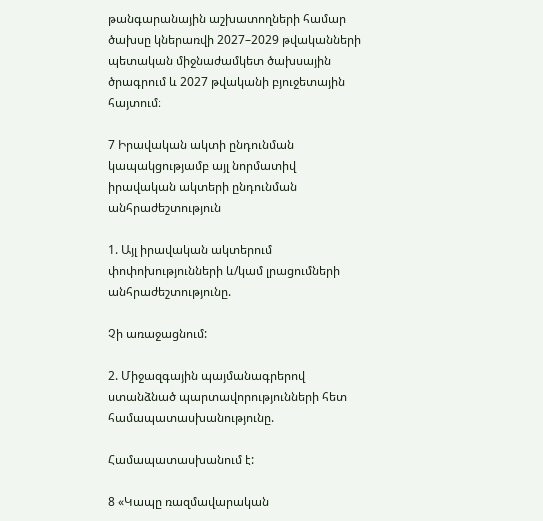թանգարանային աշխատողների համար ծախսը կներառվի 2027–2029 թվականների պետական միջնաժամկետ ծախսային ծրագրում և 2027 թվականի բյուջետային հայտում։

7 Իրավական ակտի ընդունման կապակցությամբ այլ նորմատիվ իրավական ակտերի ընդունման անհրաժեշտություն

1. Այլ իրավական ակտերում փոփոխությունների և/կամ լրացումների անհրաժեշտությունը.

Չի առաջացնում:

2. Միջազգային պայմանագրերով ստանձնած պարտավորությունների հետ համապատասխանությունը.

Համապատասխանում է:

8 «Կապը ռազմավարական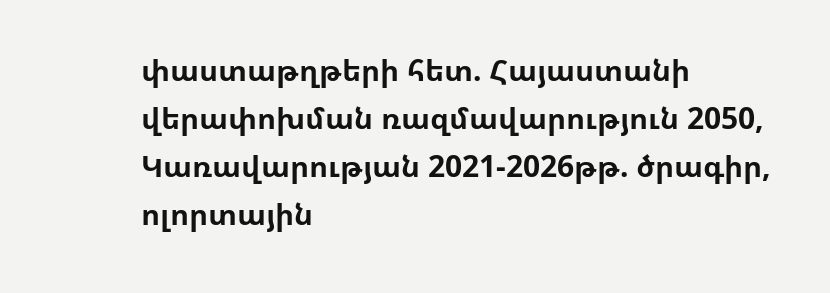փաստաթղթերի հետ. Հայաստանի վերափոխման ռազմավարություն 2050, Կառավարության 2021-2026թթ. ծրագիր, ոլորտային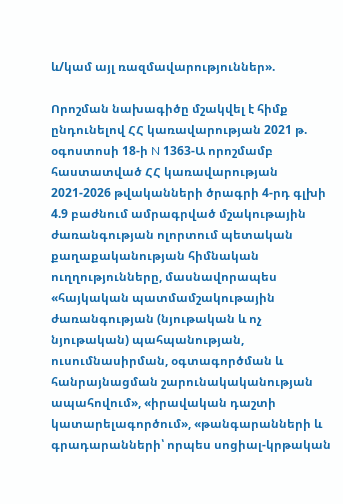և/կամ այլ ռազմավարություններ».

Որոշման նախագիծը մշակվել է հիմք ընդունելով ՀՀ կառավարության 2021 թ. օգոստոսի 18-ի N 1363-Ա որոշմամբ հաստատված ՀՀ կառավարության 2021-2026 թվականների ծրագրի 4-րդ գլխի 4.9 բաժնում ամրագրված մշակութային ժառանգության ոլորտում պետական քաղաքականության հիմնական ուղղությունները, մասնավորապես «հայկական պատմամշակութային ժառանգության (նյութական և ոչ նյութական) պահպանության, ուսումնասիրման, օգտագործման և հանրայնացման շարունակականության ապահովում», «իրավական դաշտի կատարելագործում», «թանգարանների և գրադարանների՝ որպես սոցիալ-կրթական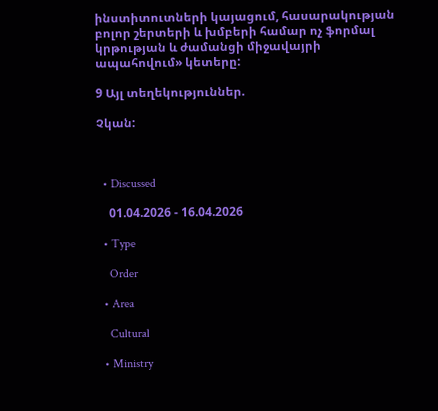ինստիտուտների կայացում, հասարակության բոլոր շերտերի և խմբերի համար ոչ ֆորմալ կրթության և ժամանցի միջավայրի ապահովում» կետերը:

9 Այլ տեղեկություններ.

Չկան:



  • Discussed

    01.04.2026 - 16.04.2026

  • Type

    Order

  • Area

    Cultural

  • Ministry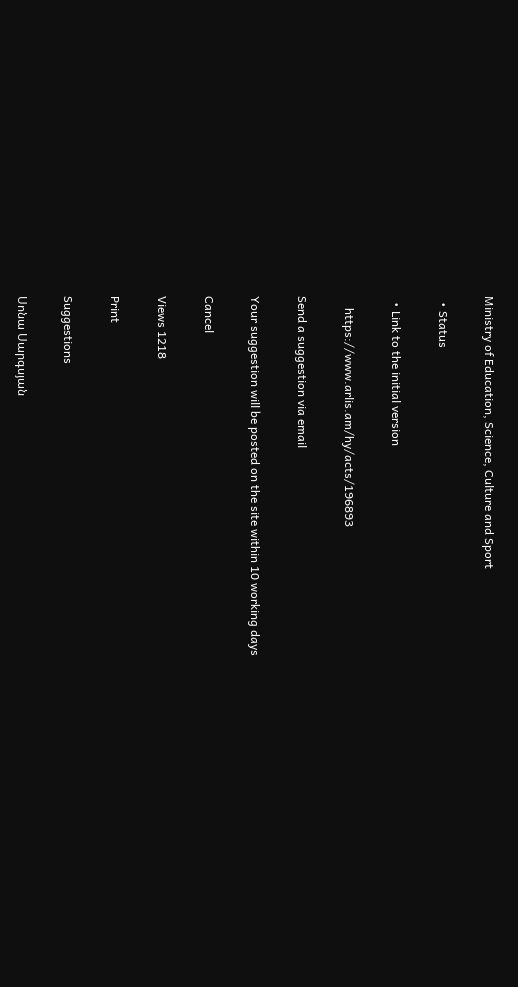Ministry of Education, Science, Culture and Sport

  • Status

  • Link to the initial version

    https://www.arlis.am/hy/acts/196893

Send a suggestion via email

Your suggestion will be posted on the site within 10 working days

Cancel

Views 1218

Print

Suggestions

Սոնա Սարգսյան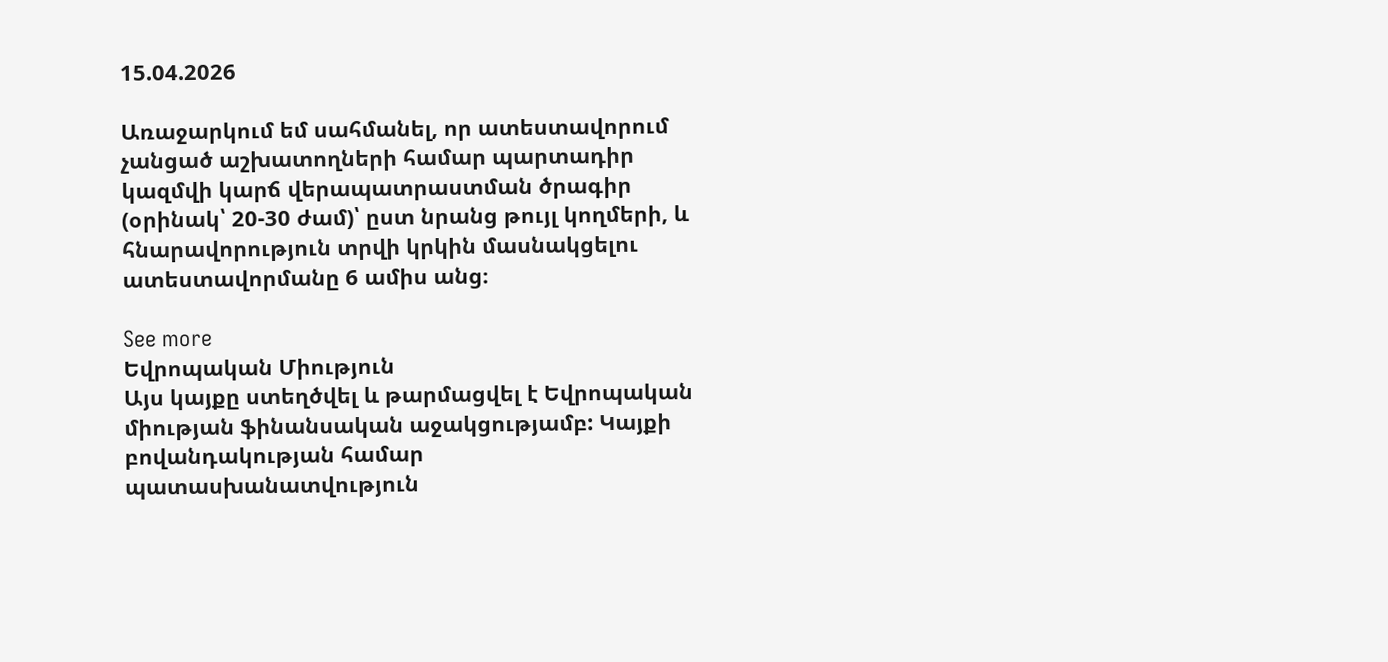15.04.2026

Առաջարկում եմ սահմանել, որ ատեստավորում չանցած աշխատողների համար պարտադիր կազմվի կարճ վերապատրաստման ծրագիր (օրինակ՝ 20-30 ժամ)՝ ըստ նրանց թույլ կողմերի, և հնարավորություն տրվի կրկին մասնակցելու ատեստավորմանը 6 ամիս անց։

See more
Եվրոպական Միություն
Այս կայքը ստեղծվել և թարմացվել է Եվրոպական միության ֆինանսական աջակցությամբ: Կայքի բովանդակության համար պատասխանատվություն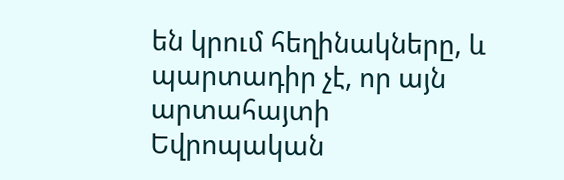են կրում հեղինակները, և պարտադիր չէ, որ այն արտահայտի Եվրոպական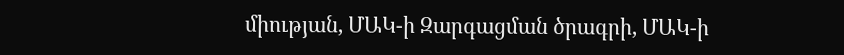միության, ՄԱԿ-ի Զարգացման ծրագրի, ՄԱԿ-ի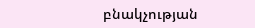բնակչության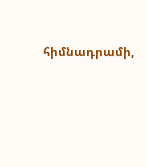հիմնադրամի,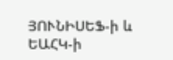ՅՈՒՆԻՍԵՖ-ի և ԵԱՀԿ-ի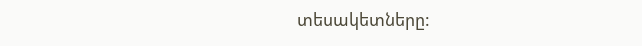տեսակետները: